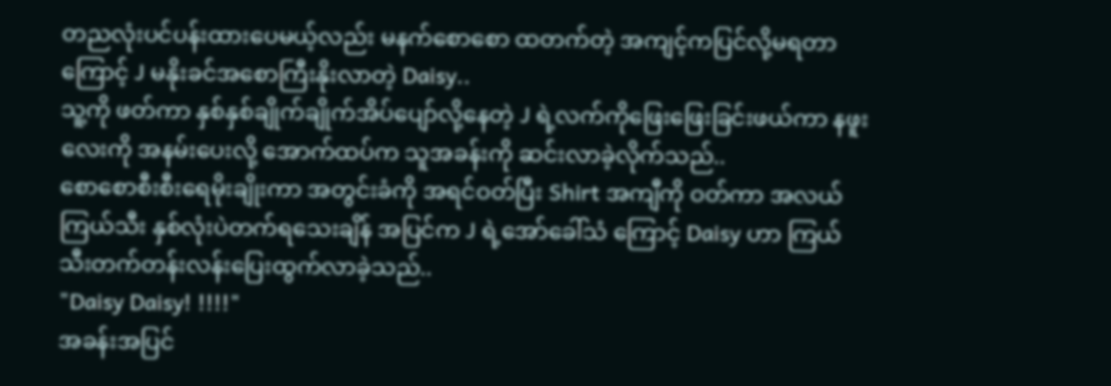တညလုံးပင်ပန်းထားပေမယ့်လည်း မနက်စောစော ထတက်တဲ့ အကျင့်ကပြင်လို့မရတာကြောင့် J မနိုးခင်အစောကြီးနိုးလာတဲ့ Daisy..
သူ့ကို ဖတ်ကာ နှစ်နှစ်ချိုက်ချိုက်အိပ်ပျော်လို့နေတဲ့ J ရဲ့လက်ကိုဖြေးဖြေးခြင်းဖယ်ကာ နဖူးလေးကို အနမ်းပေးလို့ အောက်ထပ်က သူအခန်းကို ဆင်းလာခဲ့လိုက်သည်..
စောစောစီးစီးရေမိုးချိုးကာ အတွင်းခံကို အရင်ဝတ်ပြီး Shirt အကျီကို ဝတ်ကာ အလယ် ကြယ်သီး နှစ်လုံးပဲတက်ရသေးချိန် အပြင်က J ရဲ့အော်ခေါ်သံ ကြောင့် Daisy ဟာ ကြယ်သီးတက်တန်းလန်းပြေးထွက်လာခဲ့သည်..
"Daisy Daisy! !!!!"
အခန်းအပြင်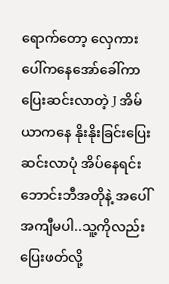ရောက်တော့ လှေကားပေါ်ကနေအော်ခေါ်ကာ ပြေးဆင်းလာတဲ့ J အိမ်ယာကနေ နိုးနိုးခြင်းပြေးဆင်းလာပုံ အိပ်နေရင်းဘောင်းဘီအတိုနဲ့ အပေါ်အကျီမပါ..သူ့ကိုလည်းပြေးဖတ်လို့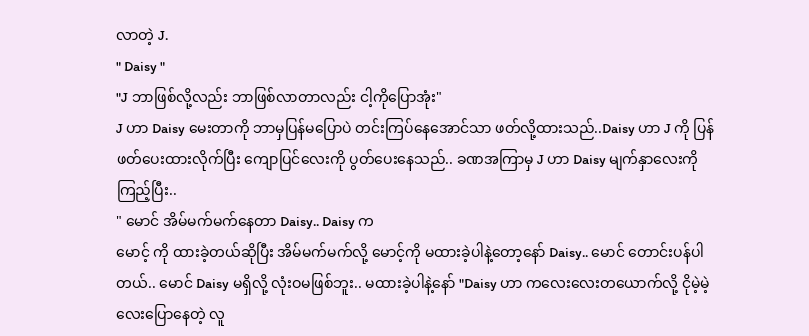လာတဲ့ J.
" Daisy "
"J ဘာဖြစ်လို့လည်း ဘာဖြစ်လာတာလည်း ငါ့ကိုပြောအုံး"
J ဟာ Daisy မေးတာကို ဘာမှပြန်မပြောပဲ တင်းကြပ်နေအောင်သာ ဖတ်လို့ထားသည်..Daisy ဟာ J ကို ပြန်ဖတ်ပေးထားလိုက်ပြီး ကျောပြင်လေးကို ပွတ်ပေးနေသည်.. ခဏအကြာမှ J ဟာ Daisy မျက်နှာလေးကို ကြည့်ပြီး..
" မောင် အိမ်မက်မက်နေတာ Daisy.. Daisy က
မောင့် ကို ထားခဲ့တယ်ဆိုပြီး အိမ်မက်မက်လို့ မောင့်ကို မထားခဲ့ပါနဲ့တော့နော် Daisy.. မောင် တောင်းပန်ပါတယ်.. မောင် Daisy မရှိလို့ လုံးဝမဖြစ်ဘူး.. မထားခဲ့ပါနဲ့နော် "Daisy ဟာ ကလေးလေးတယောက်လို့ ငိုမဲ့မဲ့လေးပြောနေတဲ့ လူ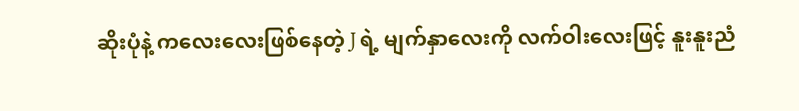ဆိုးပုံနဲ့ ကလေးလေးဖြစ်နေတဲ့ J ရဲ့ မျက်နှာလေးကို လက်ဝါးလေးဖြင့် နူးနူးညံ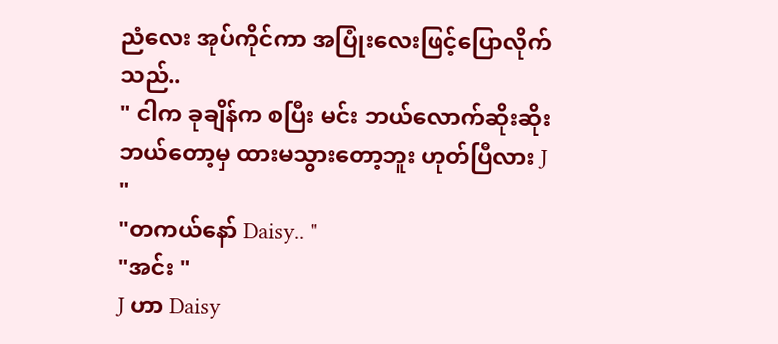ညံလေး အုပ်ကိုင်ကာ အပြုံးလေးဖြင့်ပြောလိုက်သည်..
" ငါက ခုချိန်က စပြီး မင်း ဘယ်လောက်ဆိုးဆိုး ဘယ်တော့မှ ထားမသွားတော့ဘူး ဟုတ်ပြီလား J "
"တကယ်နော် Daisy.. "
"အင်း "
J ဟာ Daisy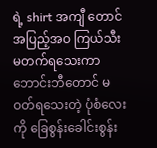ရဲ့ shirt အကျီ တောင် အပြည့်အဝ ကြယ်သီးမတက်ရသေးကာ ဘောင်းဘီတောင် မဝတ်ရသေးတဲ့ ပုံစံလေးကို ခြေစွန်းခေါင်းစွန်း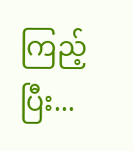ကြည့်ပြီး...